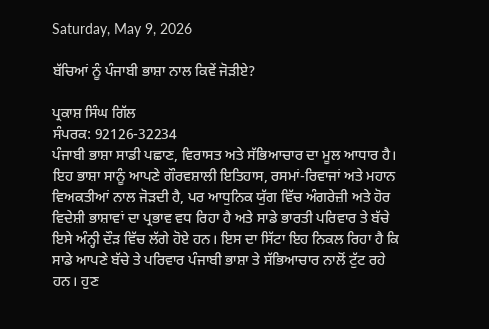Saturday, May 9, 2026

ਬੱਚਿਆਂ ਨੂੰ ਪੰਜਾਬੀ ਭਾਸ਼ਾ ਨਾਲ ਕਿਵੇਂ ਜੋੜੀਏ?

ਪ੍ਰਕਾਸ਼ ਸਿੰਘ ਗਿੱਲ
ਸੰਪਰਕ: 92126-32234
ਪੰਜਾਬੀ ਭਾਸ਼ਾ ਸਾਡੀ ਪਛਾਣ, ਵਿਰਾਸਤ ਅਤੇ ਸੱਭਿਆਚਾਰ ਦਾ ਮੂਲ ਆਧਾਰ ਹੈ। ਇਹ ਭਾਸ਼ਾ ਸਾਨੂੰ ਆਪਣੇ ਗੌਰਵਸ਼ਾਲੀ ਇਤਿਹਾਸ, ਰਸਮਾਂ-ਰਿਵਾਜਾਂ ਅਤੇ ਮਹਾਨ ਵਿਅਕਤੀਆਂ ਨਾਲ ਜੋੜਦੀ ਹੈ, ਪਰ ਆਧੁਨਿਕ ਯੁੱਗ ਵਿੱਚ ਅੰਗਰੇਜ਼ੀ ਅਤੇ ਹੋਰ ਵਿਦੇਸ਼ੀ ਭਾਸ਼ਾਵਾਂ ਦਾ ਪ੍ਰਭਾਵ ਵਧ ਰਿਹਾ ਹੈ ਅਤੇ ਸਾਡੇ ਭਾਰਤੀ ਪਰਿਵਾਰ ਤੇ ਬੱਚੇ ਇਸੇ ਅੰਨ੍ਹੀ ਦੌੜ ਵਿੱਚ ਲੱਗੇ ਹੋਏ ਹਨ। ਇਸ ਦਾ ਸਿੱਟਾ ਇਹ ਨਿਕਲ ਰਿਹਾ ਹੈ ਕਿ ਸਾਡੇ ਆਪਣੇ ਬੱਚੇ ਤੇ ਪਰਿਵਾਰ ਪੰਜਾਬੀ ਭਾਸ਼ਾ ਤੇ ਸੱਭਿਆਚਾਰ ਨਾਲੋਂ ਟੁੱਟ ਰਹੇ ਹਨ। ਹੁਣ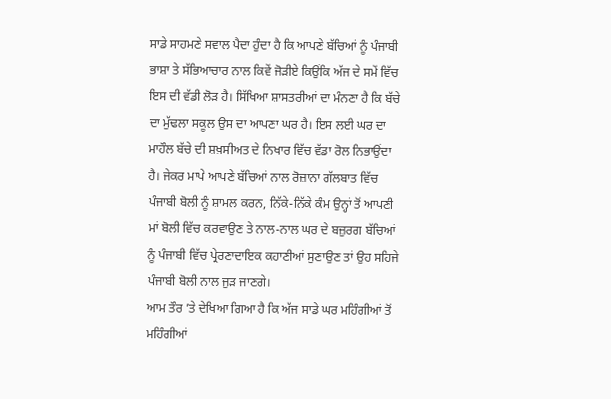ਸਾਡੇ ਸਾਹਮਣੇ ਸਵਾਲ ਪੈਦਾ ਹੁੰਦਾ ਹੈ ਕਿ ਆਪਣੇ ਬੱਚਿਆਂ ਨੂੰ ਪੰਜਾਬੀ ਭਾਸ਼ਾ ਤੇ ਸੱਭਿਆਚਾਰ ਨਾਲ ਕਿਵੇਂ ਜੋੜੀਏ ਕਿਉਂਕਿ ਅੱਜ ਦੇ ਸਮੇਂ ਵਿੱਚ ਇਸ ਦੀ ਵੱਡੀ ਲੋੜ ਹੈ। ਸਿੱਖਿਆ ਸ਼ਾਸਤਰੀਆਂ ਦਾ ਮੰਨਣਾ ਹੈ ਕਿ ਬੱਚੇ ਦਾ ਮੁੱਢਲਾ ਸਕੂਲ ਉਸ ਦਾ ਆਪਣਾ ਘਰ ਹੈ। ਇਸ ਲਈ ਘਰ ਦਾ ਮਾਹੌਲ ਬੱਚੇ ਦੀ ਸ਼ਖ਼ਸੀਅਤ ਦੇ ਨਿਖਾਰ ਵਿੱਚ ਵੱਡਾ ਰੋਲ ਨਿਭਾਉਂਦਾ ਹੈ। ਜੇਕਰ ਮਾਪੇ ਆਪਣੇ ਬੱਚਿਆਂ ਨਾਲ ਰੋਜ਼ਾਨਾ ਗੱਲਬਾਤ ਵਿੱਚ ਪੰਜਾਬੀ ਬੋਲੀ ਨੂੰ ਸ਼ਾਮਲ ਕਰਨ, ਨਿੱਕੇ-ਨਿੱਕੇ ਕੰਮ ਉਨ੍ਹਾਂ ਤੋਂ ਆਪਣੀ ਮਾਂ ਬੋਲੀ ਵਿੱਚ ਕਰਵਾਉਣ ਤੇ ਨਾਲ-ਨਾਲ ਘਰ ਦੇ ਬਜ਼ੁਰਗ ਬੱਚਿਆਂ ਨੂੰ ਪੰਜਾਬੀ ਵਿੱਚ ਪ੍ਰੇਰਣਾਦਾਇਕ ਕਹਾਣੀਆਂ ਸੁਣਾਉਣ ਤਾਂ ਉਹ ਸਹਿਜੇ ਪੰਜਾਬੀ ਬੋਲੀ ਨਾਲ ਜੁੜ ਜਾਣਗੇ।
ਆਮ ਤੌਰ ’ਤੇ ਦੇਖਿਆ ਗਿਆ ਹੈ ਕਿ ਅੱਜ ਸਾਡੇ ਘਰ ਮਹਿੰਗੀਆਂ ਤੋਂ ਮਹਿੰਗੀਆਂ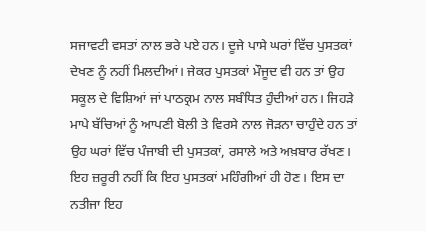ਸਜਾਵਟੀ ਵਸਤਾਂ ਨਾਲ ਭਰੇ ਪਏ ਹਨ। ਦੂਜੇ ਪਾਸੇ ਘਰਾਂ ਵਿੱਚ ਪੁਸਤਕਾਂ ਦੇਖਣ ਨੂੰ ਨਹੀਂ ਮਿਲਦੀਆਂ। ਜੇਕਰ ਪੁਸਤਕਾਂ ਮੌਜੂਦ ਵੀ ਹਨ ਤਾਂ ਉਹ ਸਕੂਲ ਦੇ ਵਿਸ਼ਿਆਂ ਜਾਂ ਪਾਠਕ੍ਰਮ ਨਾਲ ਸਬੰਧਿਤ ਹੁੰਦੀਆਂ ਹਨ। ਜਿਹੜੇ ਮਾਪੇ ਬੱਚਿਆਂ ਨੂੰ ਆਪਣੀ ਬੋਲੀ ਤੇ ਵਿਰਸੇ ਨਾਲ ਜੋੜਨਾ ਚਾਹੁੰਦੇ ਹਨ ਤਾਂ ਉਹ ਘਰਾਂ ਵਿੱਚ ਪੰਜਾਬੀ ਦੀ ਪੁਸਤਕਾਂ, ਰਸਾਲੇ ਅਤੇ ਅਖ਼ਬਾਰ ਰੱਖਣ। ਇਹ ਜ਼ਰੂਰੀ ਨਹੀਂ ਕਿ ਇਹ ਪੁਸਤਕਾਂ ਮਹਿੰਗੀਆਂ ਹੀ ਹੋਣ। ਇਸ ਦਾ ਨਤੀਜਾ ਇਹ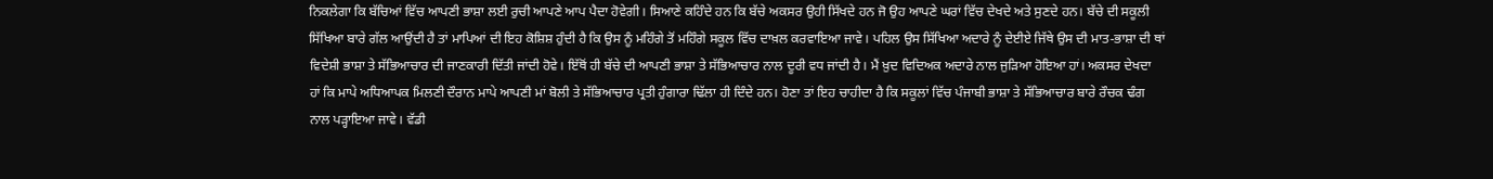ਨਿਕਲੇਗਾ ਕਿ ਬੱਚਿਆਂ ਵਿੱਚ ਆਪਣੀ ਭਾਸ਼ਾ ਲਈ ਰੁਚੀ ਆਪਣੇ ਆਪ ਪੈਦਾ ਹੋਵੇਗੀ। ਸਿਆਣੇ ਕਹਿੰਦੇ ਹਨ ਕਿ ਬੱਚੇ ਅਕਸਰ ਉਹੀ ਸਿੱਖਦੇ ਹਨ ਜੋ ਉਹ ਆਪਣੇ ਘਰਾਂ ਵਿੱਚ ਦੇਖਦੇ ਅਤੇ ਸੁਣਦੇ ਹਨ। ਬੱਚੇ ਦੀ ਸਕੂਲੀ ਸਿੱਖਿਆ ਬਾਰੇ ਗੱਲ ਆਉਂਦੀ ਹੈ ਤਾਂ ਮਾਪਿਆਂ ਦੀ ਇਹ ਕੋਸ਼ਿਸ਼ ਹੁੰਦੀ ਹੈ ਕਿ ਉਸ ਨੂੰ ਮਹਿੰਗੇ ਤੋਂ ਮਹਿੰਗੇ ਸਕੂਲ ਵਿੱਚ ਦਾਖ਼ਲ ਕਰਵਾਇਆ ਜਾਵੇ। ਪਹਿਲ ਉਸ ਸਿੱਖਿਆ ਅਦਾਰੇ ਨੂੰ ਦੇਈਏ ਜਿੱਥੇ ਉਸ ਦੀ ਮਾਤ-ਭਾਸ਼ਾ ਦੀ ਥਾਂ ਵਿਦੇਸ਼ੀ ਭਾਸ਼ਾ ਤੇ ਸੱਭਿਆਚਾਰ ਦੀ ਜਾਣਕਾਰੀ ਦਿੱਤੀ ਜਾਂਦੀ ਹੋਵੇ। ਇੱਥੋਂ ਹੀ ਬੱਚੇ ਦੀ ਆਪਣੀ ਭਾਸ਼ਾ ਤੇ ਸੱਭਿਆਚਾਰ ਨਾਲ ਦੂਰੀ ਵਧ ਜਾਂਦੀ ਹੈ। ਮੈਂ ਖ਼ੁਦ ਵਿਦਿਅਕ ਅਦਾਰੇ ਨਾਲ ਜੁੜਿਆ ਹੋਇਆ ਹਾਂ। ਅਕਸਰ ਦੇਖਦਾ ਹਾਂ ਕਿ ਮਾਪੇ ਅਧਿਆਪਕ ਮਿਲਣੀ ਦੌਰਾਨ ਮਾਪੇ ਆਪਣੀ ਮਾਂ ਬੋਲੀ ਤੇ ਸੱਭਿਆਚਾਰ ਪ੍ਰਤੀ ਹੁੰਗਾਰਾ ਢਿੱਲਾ ਹੀ ਦਿੰਦੇ ਹਨ। ਹੋਣਾ ਤਾਂ ਇਹ ਚਾਹੀਦਾ ਹੈ ਕਿ ਸਕੂਲਾਂ ਵਿੱਚ ਪੰਜਾਬੀ ਭਾਸ਼ਾ ਤੇ ਸੱਭਿਆਚਾਰ ਬਾਰੇ ਰੌਚਕ ਢੰਗ ਨਾਲ ਪੜ੍ਹਾਇਆ ਜਾਵੇ। ਵੱਡੀ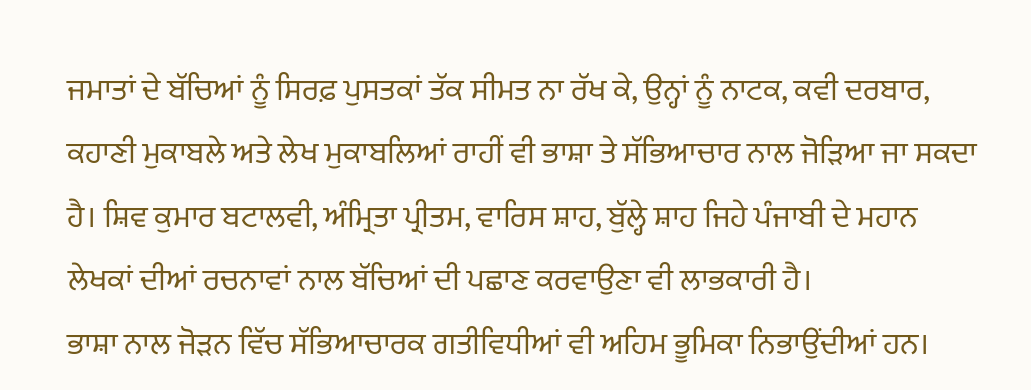ਜਮਾਤਾਂ ਦੇ ਬੱਚਿਆਂ ਨੂੰ ਸਿਰਫ਼ ਪੁਸਤਕਾਂ ਤੱਕ ਸੀਮਤ ਨਾ ਰੱਖ ਕੇ, ਉਨ੍ਹਾਂ ਨੂੰ ਨਾਟਕ, ਕਵੀ ਦਰਬਾਰ, ਕਹਾਣੀ ਮੁਕਾਬਲੇ ਅਤੇ ਲੇਖ ਮੁਕਾਬਲਿਆਂ ਰਾਹੀਂ ਵੀ ਭਾਸ਼ਾ ਤੇ ਸੱਭਿਆਚਾਰ ਨਾਲ ਜੋੜਿਆ ਜਾ ਸਕਦਾ ਹੈ। ਸ਼ਿਵ ਕੁਮਾਰ ਬਟਾਲਵੀ, ਅੰਮ੍ਰਿਤਾ ਪ੍ਰੀਤਮ, ਵਾਰਿਸ ਸ਼ਾਹ, ਬੁੱਲ੍ਹੇ ਸ਼ਾਹ ਜਿਹੇ ਪੰਜਾਬੀ ਦੇ ਮਹਾਨ ਲੇਖਕਾਂ ਦੀਆਂ ਰਚਨਾਵਾਂ ਨਾਲ ਬੱਚਿਆਂ ਦੀ ਪਛਾਣ ਕਰਵਾਉਣਾ ਵੀ ਲਾਭਕਾਰੀ ਹੈ।
ਭਾਸ਼ਾ ਨਾਲ ਜੋੜਨ ਵਿੱਚ ਸੱਭਿਆਚਾਰਕ ਗਤੀਵਿਧੀਆਂ ਵੀ ਅਹਿਮ ਭੂਮਿਕਾ ਨਿਭਾਉਂਦੀਆਂ ਹਨ।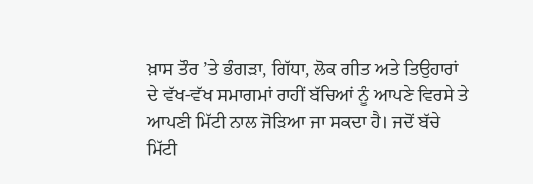ਖ਼ਾਸ ਤੌਰ ’ਤੇ ਭੰਗੜਾ, ਗਿੱਧਾ, ਲੋਕ ਗੀਤ ਅਤੇ ਤਿਉਹਾਰਾਂ ਦੇ ਵੱਖ-ਵੱਖ ਸਮਾਗਮਾਂ ਰਾਹੀਂ ਬੱਚਿਆਂ ਨੂੰ ਆਪਣੇ ਵਿਰਸੇ ਤੇ ਆਪਣੀ ਮਿੱਟੀ ਨਾਲ ਜੋੜਿਆ ਜਾ ਸਕਦਾ ਹੈ। ਜਦੋਂ ਬੱਚੇ ਮਿੱਟੀ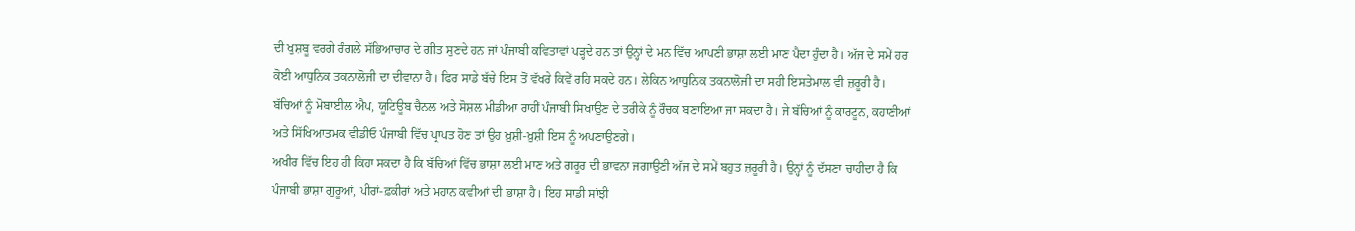ਦੀ ਖੁਸ਼ਬੂ ਵਰਗੇ ਰੰਗਲੇ ਸੱਭਿਆਚਾਰ ਦੇ ਗੀਤ ਸੁਣਦੇ ਹਨ ਜਾਂ ਪੰਜਾਬੀ ਕਵਿਤਾਵਾਂ ਪੜ੍ਹਦੇ ਹਨ ਤਾਂ ਉਨ੍ਹਾਂ ਦੇ ਮਨ ਵਿੱਚ ਆਪਣੀ ਭਾਸ਼ਾ ਲਈ ਮਾਣ ਪੈਦਾ ਹੁੰਦਾ ਹੈ। ਅੱਜ ਦੇ ਸਮੇਂ ਹਰ ਕੋਈ ਆਧੁਨਿਕ ਤਕਨਾਲੋਜੀ ਦਾ ਦੀਵਾਨਾ ਹੈ। ਫਿਰ ਸਾਡੇ ਬੱਚੇ ਇਸ ਤੋਂ ਵੱਖਰੇ ਕਿਵੇਂ ਰਹਿ ਸਕਦੇ ਹਨ। ਲੇਕਿਨ ਆਧੁਨਿਕ ਤਕਨਾਲੋਜੀ ਦਾ ਸਹੀ ਇਸਤੇਮਾਲ ਵੀ ਜ਼ਰੂਰੀ ਹੈ। ਬੱਚਿਆਂ ਨੂੰ ਮੋਬਾਈਲ ਐਪ, ਯੂਟਿਊਬ ਚੈਨਲ ਅਤੇ ਸੋਸ਼ਲ ਮੀਡੀਆ ਰਾਹੀਂ ਪੰਜਾਬੀ ਸਿਖਾਉਣ ਦੇ ਤਰੀਕੇ ਨੂੰ ਰੌਚਕ ਬਣਾਇਆ ਜਾ ਸਕਦਾ ਹੈ। ਜੇ ਬੱਚਿਆਂ ਨੂੰ ਕਾਰਟੂਨ, ਕਹਾਣੀਆਂ ਅਤੇ ਸਿੱਖਿਆਤਮਕ ਵੀਡੀਓ ਪੰਜਾਬੀ ਵਿੱਚ ਪ੍ਰਾਪਤ ਹੋਣ ਤਾਂ ਉਹ ਖ਼ੁਸ਼ੀ-ਖ਼ੁਸ਼ੀ ਇਸ ਨੂੰ ਅਪਣਾਉਣਗੇ।
ਅਖੀਰ ਵਿੱਚ ਇਹ ਹੀ ਕਿਹਾ ਸਕਦਾ ਹੈ ਕਿ ਬੱਚਿਆਂ ਵਿੱਚ ਭਾਸ਼ਾ ਲਈ ਮਾਣ ਅਤੇ ਗਰੂਰ ਦੀ ਭਾਵਨਾ ਜਗਾਉਣੀ ਅੱਜ ਦੇ ਸਮੇਂ ਬਹੁਤ ਜ਼ਰੂਰੀ ਹੈ। ਉਨ੍ਹਾਂ ਨੂੰ ਦੱਸਣਾ ਚਾਹੀਦਾ ਹੈ ਕਿ ਪੰਜਾਬੀ ਭਾਸ਼ਾ ਗੁਰੂਆਂ, ਪੀਰਾਂ-ਫ਼ਕੀਰਾਂ ਅਤੇ ਮਹਾਨ ਕਵੀਆਂ ਦੀ ਭਾਸ਼ਾ ਹੈ। ਇਹ ਸਾਡੀ ਸਾਂਝੀ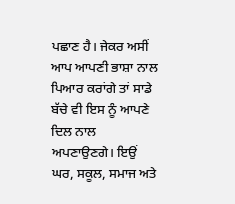ਪਛਾਣ ਹੈ। ਜੇਕਰ ਅਸੀਂ ਆਪ ਆਪਣੀ ਭਾਸ਼ਾ ਨਾਲ ਪਿਆਰ ਕਰਾਂਗੇ ਤਾਂ ਸਾਡੇ ਬੱਚੇ ਵੀ ਇਸ ਨੂੰ ਆਪਣੇ ਦਿਲ ਨਾਲ ਅਪਣਾਉਣਗੇ। ਇਉਂ ਘਰ, ਸਕੂਲ, ਸਮਾਜ ਅਤੇ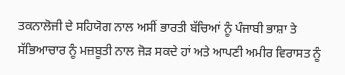ਤਕਨਾਲੋਜੀ ਦੇ ਸਹਿਯੋਗ ਨਾਲ ਅਸੀਂ ਭਾਰਤੀ ਬੱਚਿਆਂ ਨੂੰ ਪੰਜਾਬੀ ਭਾਸ਼ਾ ਤੇ ਸੱਭਿਆਚਾਰ ਨੂੰ ਮਜ਼ਬੂਤੀ ਨਾਲ ਜੋੜ ਸਕਦੇ ਹਾਂ ਅਤੇ ਆਪਣੀ ਅਮੀਰ ਵਿਰਾਸਤ ਨੂੰ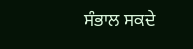ਸੰਭਾਲ ਸਕਦੇ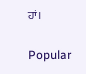ਹਾਂ।

Popular